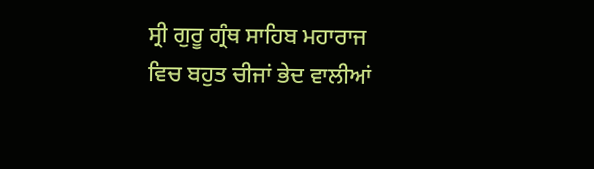ਸ੍ਰੀ ਗੁਰੂ ਗ੍ਰੰਥ ਸਾਹਿਬ ਮਹਾਰਾਜ ਵਿਚ ਬਹੁਤ ਚੀਜਾਂ ਭੇਦ ਵਾਲੀਆਂ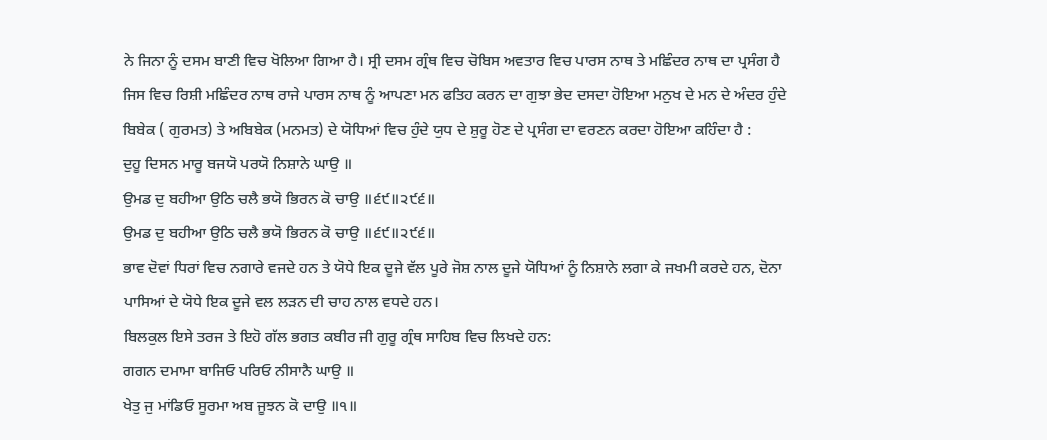ਨੇ ਜਿਨਾ ਨੂੰ ਦਸਮ ਬਾਣੀ ਵਿਚ ਖੋਲਿਆ ਗਿਆ ਹੈ। ਸ੍ਰੀ ਦਸਮ ਗ੍ਰੰਥ ਵਿਚ ਚੋਬਿਸ ਅਵਤਾਰ ਵਿਚ ਪਾਰਸ ਨਾਥ ਤੇ ਮਛਿੰਦਰ ਨਾਥ ਦਾ ਪ੍ਰਸੰਗ ਹੈ ਜਿਸ ਵਿਚ ਰਿਸ਼ੀ ਮਛਿੰਦਰ ਨਾਥ ਰਾਜੇ ਪਾਰਸ ਨਾਥ ਨੂੰ ਆਪਣਾ ਮਨ ਫਤਿਹ ਕਰਨ ਦਾ ਗੁਝਾ ਭੇਦ ਦਸਦਾ ਹੋਇਆ ਮਨੁਖ ਦੇ ਮਨ ਦੇ ਅੰਦਰ ਹੁੰਦੇ ਬਿਬੇਕ ( ਗੁਰਮਤ) ਤੇ ਅਬਿਬੇਕ (ਮਨਮਤ) ਦੇ ਯੋਧਿਆਂ ਵਿਚ ਹੁੰਦੇ ਯੁਧ ਦੇ ਸ਼ੁਰੂ ਹੋਣ ਦੇ ਪ੍ਰਸੰਗ ਦਾ ਵਰਣਨ ਕਰਦਾ ਹੋਇਆ ਕਹਿੰਦਾ ਹੈ :
ਦੁਹੂ ਦਿਸਨ ਮਾਰੂ ਬਜਯੋ ਪਰਯੋ ਨਿਸ਼ਾਨੇ ਘਾਉ ॥
ਉਮਡ ਦੁ ਬਹੀਆ ਉਠਿ ਚਲੈ ਭਯੋ ਭਿਰਨ ਕੋ ਚਾਉ ॥੬੯॥੨੯੬॥
ਉਮਡ ਦੁ ਬਹੀਆ ਉਠਿ ਚਲੈ ਭਯੋ ਭਿਰਨ ਕੋ ਚਾਉ ॥੬੯॥੨੯੬॥
ਭਾਵ ਦੋਵਾਂ ਧਿਰਾਂ ਵਿਚ ਨਗਾਰੇ ਵਜਦੇ ਹਨ ਤੇ ਯੋਧੇ ਇਕ ਦੂਜੇ ਵੱਲ ਪੂਰੇ ਜੋਸ਼ ਨਾਲ ਦੂਜੇ ਯੋਧਿਆਂ ਨੂੰ ਨਿਸ਼ਾਨੇ ਲਗਾ ਕੇ ਜਖਮੀ ਕਰਦੇ ਹਨ, ਦੋਨਾ ਪਾਸਿਆਂ ਦੇ ਯੋਧੇ ਇਕ ਦੂਜੇ ਵਲ ਲੜਨ ਦੀ ਚਾਹ ਨਾਲ ਵਧਦੇ ਹਨ।
ਬਿਲਕੁਲ ਇਸੇ ਤਰਜ ਤੇ ਇਹੋ ਗੱਲ ਭਗਤ ਕਬੀਰ ਜੀ ਗੁਰੂ ਗ੍ਰੰਥ ਸਾਹਿਬ ਵਿਚ ਲਿਖਦੇ ਹਨ:
ਗਗਨ ਦਮਾਮਾ ਬਾਜਿਓ ਪਰਿਓ ਨੀਸਾਨੈ ਘਾਉ ॥
ਖੇਤੁ ਜੁ ਮਾਂਡਿਓ ਸੂਰਮਾ ਅਬ ਜੂਝਨ ਕੋ ਦਾਉ ॥੧॥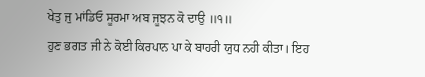ਖੇਤੁ ਜੁ ਮਾਂਡਿਓ ਸੂਰਮਾ ਅਬ ਜੂਝਨ ਕੋ ਦਾਉ ॥੧॥
ਹੁਣ ਭਗਤ ਜੀ ਨੇ ਕੋਈ ਕਿਰਪਾਨ ਪਾ ਕੇ ਬਾਹਰੀ ਯੁਧ ਨਹੀ ਕੀਤਾ। ਇਹ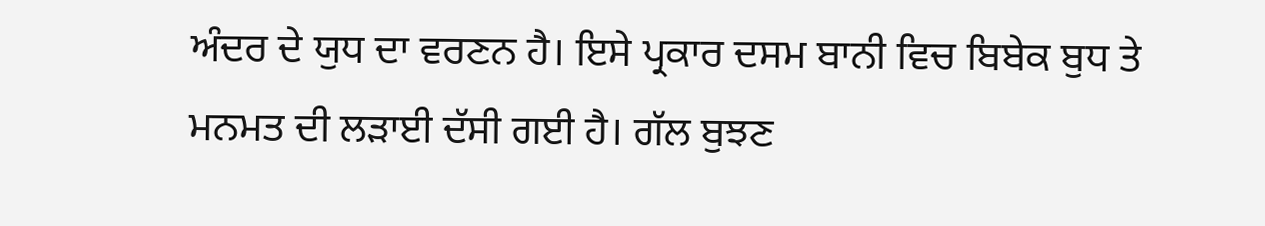ਅੰਦਰ ਦੇ ਯੁਧ ਦਾ ਵਰਣਨ ਹੈ। ਇਸੇ ਪ੍ਰਕਾਰ ਦਸਮ ਬਾਨੀ ਵਿਚ ਬਿਬੇਕ ਬੁਧ ਤੇ ਮਨਮਤ ਦੀ ਲੜਾਈ ਦੱਸੀ ਗਈ ਹੈ। ਗੱਲ ਬੁਝਣ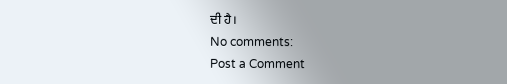ਦੀ ਹੈ।
No comments:
Post a Comment